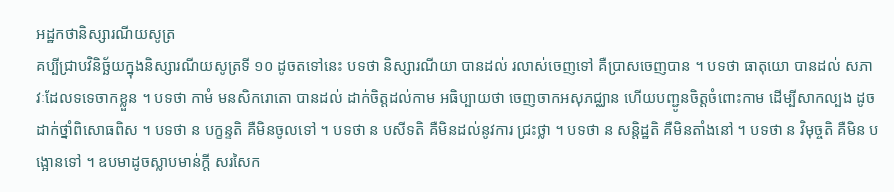អដ្ឋកថានិស្សារណីយសូត្រ
គប្បីជ្រាបវិនិច្ឆ័យក្នុងនិស្សារណីយសូត្រទី ១០ ដូចតទៅនេះ បទថា និស្សារណីយា បានដល់ រលាស់ចេញទៅ គឺប្រាសចេញបាន ។ បទថា ធាតុយោ បានដល់ សភាវៈដែលទទេចាកខ្លួន ។ បទថា កាមំ មនសិករោតោ បានដល់ ដាក់ចិត្តដល់កាម អធិប្បាយថា ចេញចាកអសុភជ្ឈាន ហើយបញ្ជូនចិត្តចំពោះកាម ដើម្បីសាកល្បង ដូចដាក់ថ្នាំពិសោធពិស ។ បទថា ន បក្ខន្ទតិ គឺមិនចូលទៅ ។ បទថា ន បសីទតិ គឺមិនដល់នូវការ ជ្រះថ្លា ។ បទថា ន សន្តិដ្ឋតិ គឺមិនតាំងនៅ ។ បទថា ន វិមុច្ចតិ គឺមិន បង្អោនទៅ ។ ឧបមាដូចស្លាបមាន់ក្តី សរសៃក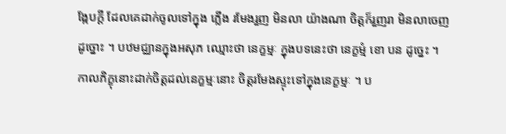ង្កែបក្តី ដែលគេដាក់ចូលទៅក្នុង ភ្លើង រមែងរួញ មិនលា យ៉ាងណា ចិត្តក៏រួញរា មិនលាចេញ ដូច្នោះ ។ បឋមជ្ឈានក្នុងអសុភ ឈ្មោះថា នេក្ខម្មៈ ក្នុងបទនេះថា នេក្ខម្មំ ខោ បន ដូច្នេះ ។ កាលភិក្ខុនោះដាក់ចិត្តដល់នេក្ខម្មៈនោះ ចិត្តរមែងស្ទុះទៅក្នុងនេក្ខម្មៈ ។ ប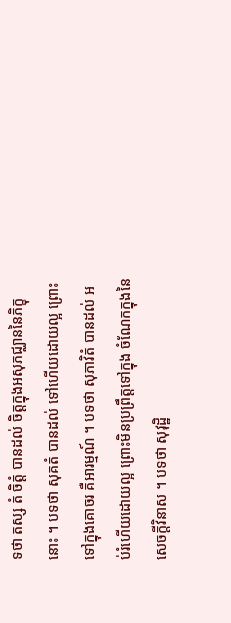ទថា តស្ស តំ ចិត្តំ បានដល់ ចិត្តក្នុងអសុភជ្ឈាននៃភិក្ខុនោះ ។ បទថា សុគតំ បានដល់ ទៅហើយដោយល្អ ព្រោះទៅក្នុងគោចរ គឺអារម្មណ៍ ។ បទថា សុភាវិតំ បានដល់ អប់រំហើយដោយល្អ ព្រោះមិនប្រព្រឹត្តទៅក្នុង ចំណែកក្នុងនៃសេចក្តីវិនាស ។ បទថា សុវុដ្ឋិ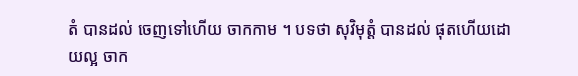តំ បានដល់ ចេញទៅហើយ ចាកកាម ។ បទថា សុវិមុត្តំ បានដល់ ផុតហើយដោយល្អ ចាក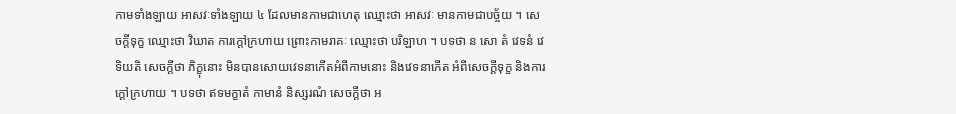កាមទាំងឡាយ អាសវៈទាំងឡាយ ៤ ដែលមានកាមជាហេតុ ឈ្មោះថា អាសវៈ មានកាមជាបច្ច័យ ។ សេចក្តីទុក្ខ ឈ្មោះថា វិឃាត ការក្តៅក្រហាយ ព្រោះកាមរាគៈ ឈ្មោះថា បរិឡាហ ។ បទថា ន សោ តំ វេទនំ វេទិយតិ សេចក្តីថា ភិក្ខុនោះ មិនបានសោយវេទនាកើតអំពីកាមនោះ និងវេទនាកើត អំពីសេចក្តីទុក្ខ និងការក្តៅក្រហាយ ។ បទថា ឥទមក្ខាតំ កាមានំ និស្សរណំ សេចក្តីថា អ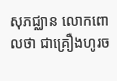សុភជ្ឈាន លោកពោលថា ជាគ្រឿងហូរច